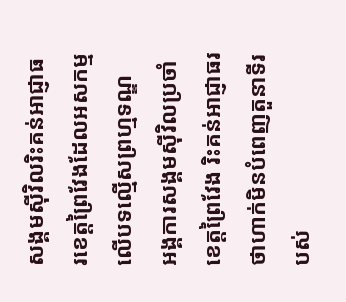សង្គមស៊ីវិលរិះគន់អាជ្ញាធរខេត្តព្រៃវែងដែលអសកម្មលើបទល្មើសព្រហ្មទណ្ឌ
អង្គការសង្គមស៊ីវិលប្រចាំខេត្តព្រៃវែង រិះគន់អាជ្ញាធរ ថាហាក់មិនបំពេញតួនាទីរបស់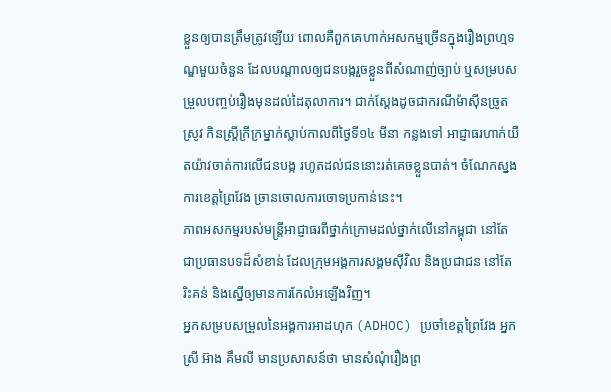ខ្លួនឲ្យបានត្រឹមត្រូវឡើយ ពោលគឺពួកគេហាក់អសកម្មច្រើនក្នុងរឿងព្រហ្មទណ្ឌមួយចំនួន ដែលបណ្ដាលឲ្យជនបង្ករួចខ្លួនពីសំណាញ់ច្បាប់ ឬសម្របសម្រួលបញ្ចប់រឿងមុនដល់ដៃតុលាការ។ ជាក់ស្តែងដូចជាករណីម៉ាស៊ីនច្រូតស្រូវ កិនស្ត្រីក្រីក្រម្នាក់ស្លាប់កាលពីថ្ងៃទី១៤ មីនា កន្លងទៅ អាជ្ញាធរហាក់យឺតយ៉ាវចាត់ការលើជនបង្ក រហូតដល់ជននោះរត់គេចខ្លួនបាត់។ ចំណែកស្នងការខេត្តព្រៃវែង ច្រានចោលការចោទប្រកាន់នេះ។
ភាពអសកម្មរបស់មន្ត្រីអាជ្ញាធរពីថ្នាក់ក្រោមដល់ថ្នាក់លើនៅកម្ពុជា នៅតែជាប្រធានបទដ៏សំខាន់ ដែលក្រុមអង្គការសង្គមស៊ីវិល និងប្រជាជន នៅតែរិះគន់ និងស្នើឲ្យមានការកែលំអឡើងវិញ។
អ្នកសម្របសម្រួលនៃអង្គការអាដហុក (ADHOC) ប្រចាំខេត្តព្រៃវែង អ្នកស្រី អ៊ាង គឹមលី មានប្រសាសន៍ថា មានសំណុំរឿងព្រ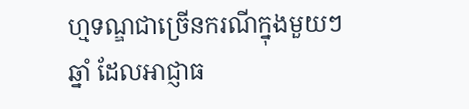ហ្មទណ្ឌជាច្រើនករណីក្នុងមួយៗឆ្នាំ ដែលអាជ្ញាធ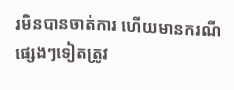រមិនបានចាត់ការ ហើយមានករណីផ្សេងៗទៀតត្រូវ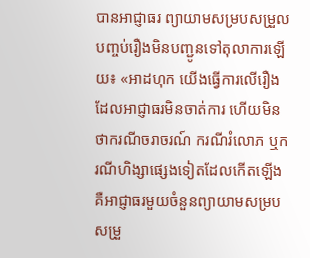បានអាជ្ញាធរ ព្យាយាមសម្របសម្រួលបញ្ចប់រឿងមិនបញ្ជូនទៅតុលាការឡើយ៖ «អាដហុក យើងធ្វើការលើរឿងដែលអាជ្ញាធរមិនចាត់ការ ហើយមិនថាករណីចរាចរណ៍ ករណីរំលោភ ឬករណីហិង្សាផ្សេងទៀតដែលកើតឡើង គឺអាជ្ញាធរមួយចំនួនព្យាយាមសម្របសម្រួ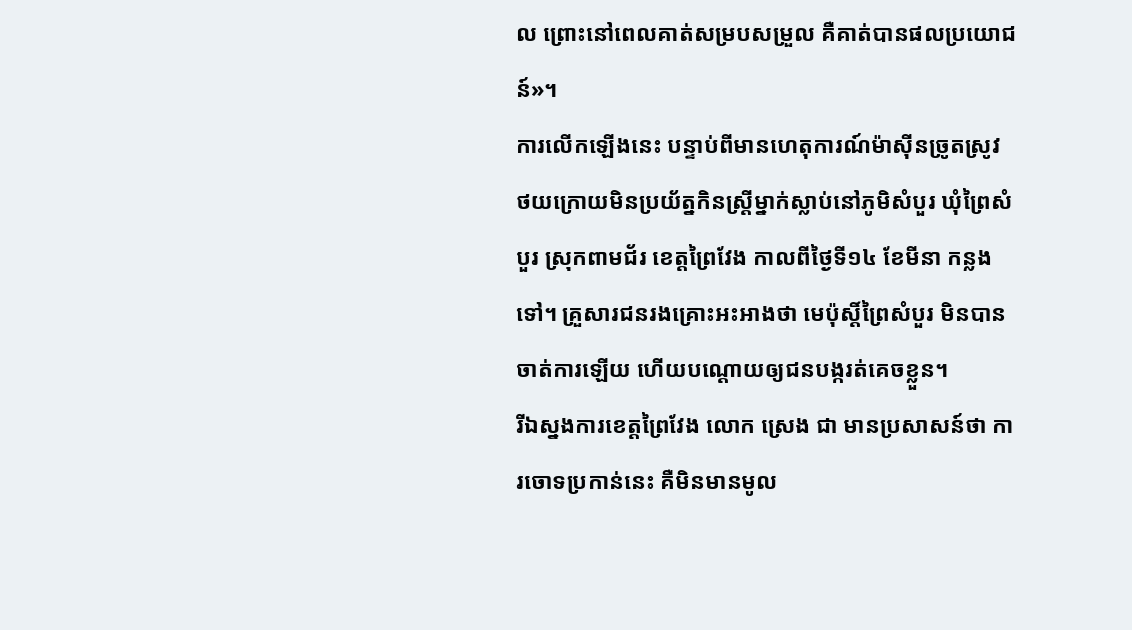ល ព្រោះនៅពេលគាត់សម្របសម្រួល គឺគាត់បានផលប្រយោជន៍»។
ការលើកឡើងនេះ បន្ទាប់ពីមានហេតុការណ៍ម៉ាស៊ីនច្រូតស្រូវ ថយក្រោយមិនប្រយ័ត្នកិនស្ត្រីម្នាក់ស្លាប់នៅភូមិសំបួរ ឃុំព្រៃសំបួរ ស្រុកពាមជ័រ ខេត្តព្រៃវែង កាលពីថ្ងៃទី១៤ ខែមីនា កន្លងទៅ។ គ្រួសារជនរងគ្រោះអះអាងថា មេប៉ុស្តិ៍ព្រៃសំបួរ មិនបានចាត់ការឡើយ ហើយបណ្តោយឲ្យជនបង្ករត់គេចខ្លួន។
រីឯស្នងការខេត្តព្រៃវែង លោក ស្រេង ជា មានប្រសាសន៍ថា ការចោទប្រកាន់នេះ គឺមិនមានមូល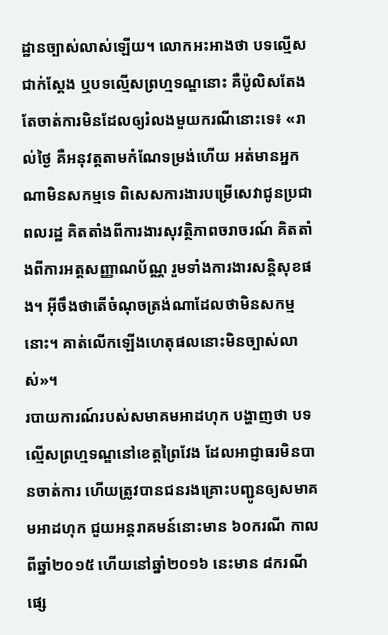ដ្ឋានច្បាស់លាស់ឡើយ។ លោកអះអាងថា បទល្មើសជាក់ស្តែង ឬបទល្មើសព្រហ្មទណ្ឌនោះ គឺប៉ូលិសតែងតែចាត់ការមិនដែលឲ្យរំលងមួយករណីនោះទេ៖ «រាល់ថ្ងៃ គឺអនុវត្តតាមកំណែទម្រង់ហើយ អត់មានអ្នកណាមិនសកម្មទេ ពិសេសការងារបម្រើសេវាជូនប្រជាពលរដ្ឋ គិតតាំងពីការងារសុវត្ថិភាពចរាចរណ៍ គិតតាំងពីការអត្តសញ្ញាណប័ណ្ណ រួមទាំងការងារសន្តិសុខផង។ អ៊ីចឹងថាតើចំណុចត្រង់ណាដែលថាមិនសកម្មនោះ។ គាត់លើកឡើងហេតុផលនោះមិនច្បាស់លាស់»។
របាយការណ៍របស់សមាគមអាដហុក បង្ហាញថា បទល្មើសព្រហ្មទណ្ឌនៅខេត្តព្រៃវែង ដែលអាជ្ញាធរមិនបានចាត់ការ ហើយត្រូវបានជនរងគ្រោះបញ្ជូនឲ្យសមាគមអាដហុក ជួយអន្តរាគមន៍នោះមាន ៦០ករណី កាលពីឆ្នាំ២០១៥ ហើយនៅឆ្នាំ២០១៦ នេះមាន ៨ករណីផ្សេ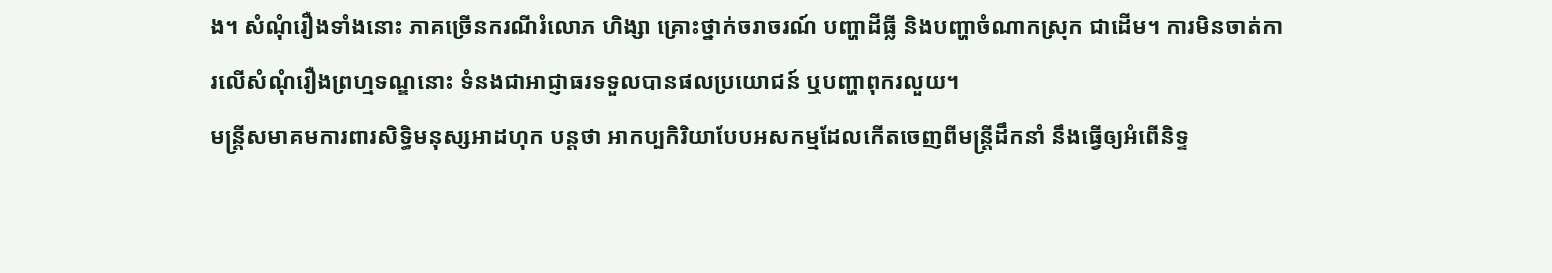ង។ សំណុំរឿងទាំងនោះ ភាគច្រើនករណីរំលោភ ហិង្សា គ្រោះថ្នាក់ចរាចរណ៍ បញ្ហាដីធ្លី និងបញ្ហាចំណាកស្រុក ជាដើម។ ការមិនចាត់ការលើសំណុំរឿងព្រហ្មទណ្ឌនោះ ទំនងជាអាជ្ញាធរទទួលបានផលប្រយោជន៍ ឬបញ្ហាពុករលួយ។
មន្ត្រីសមាគមការពារសិទ្ធិមនុស្សអាដហុក បន្តថា អាកប្បកិរិយាបែបអសកម្មដែលកើតចេញពីមន្ត្រីដឹកនាំ នឹងធ្វើឲ្យអំពើនិទ្ទ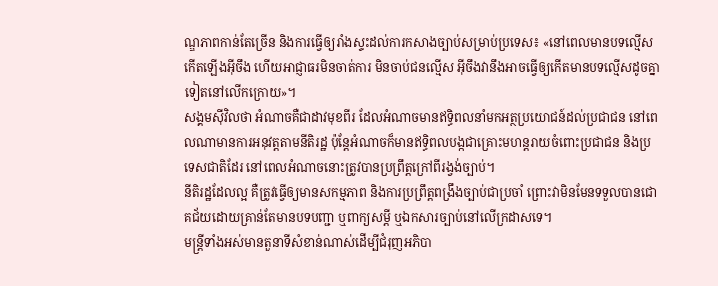ណ្ឌភាពកាន់តែច្រើន និងការធ្វើឲ្យរាំងស្ទះដល់ការកសាងច្បាប់សម្រាប់ប្រទេស៖ «នៅពេលមានបទល្មើសកើតឡើងអ៊ីចឹង ហើយអាជ្ញាធរមិនចាត់ការ មិនចាប់ជនល្មើស អ៊ីចឹងវានឹងអាចធ្វើឲ្យកើតមានបទល្មើសដូចគ្នាទៀតនៅលើកក្រោយ»។
សង្គមស៊ីវិលថា អំណាចគឺជាដាវមុខពីរ ដែលអំណាចមានឥទ្ធិពលនាំមកអត្ថប្រយោជន៍ដល់ប្រជាជន នៅពេលណាមានការអនុវត្តតាមនីតិរដ្ឋ ប៉ុន្តែអំណាចក៏មានឥទ្ធិពលបង្កជាគ្រោះមហន្តរាយចំពោះប្រជាជន និងប្រទេសជាតិដែរ នៅពេលអំណាចនោះត្រូវបានប្រព្រឹត្តក្រៅពីរង្វង់ច្បាប់។
នីតិរដ្ឋដែលល្អ គឺត្រូវធ្វើឲ្យមានសកម្មភាព និងការប្រព្រឹត្តពង្រឹងច្បាប់ជាប្រចាំ ព្រោះវាមិនមែនទទួលបានជោគជ័យដោយគ្រាន់តែមានបទបញ្ជា ឬពាក្យសម្ដី ឬឯកសារច្បាប់នៅលើក្រដាសទេ។
មន្ត្រីទាំងអស់មានតួនាទីសំខាន់ណាស់ដើម្បីជំរុញអភិបា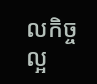លកិច្ចល្អ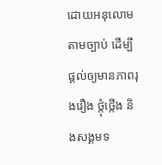ដោយអនុលោមតាមច្បាប់ ដើម្បីផ្តល់ឲ្យមានភាពរុងរឿង ថ្កុំថ្កើង និងសង្គមទ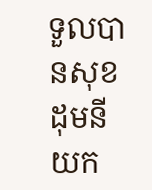ទួលបានសុខដុមនីយក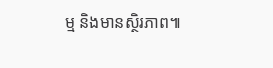ម្ម និងមានស្ថិរភាព៕